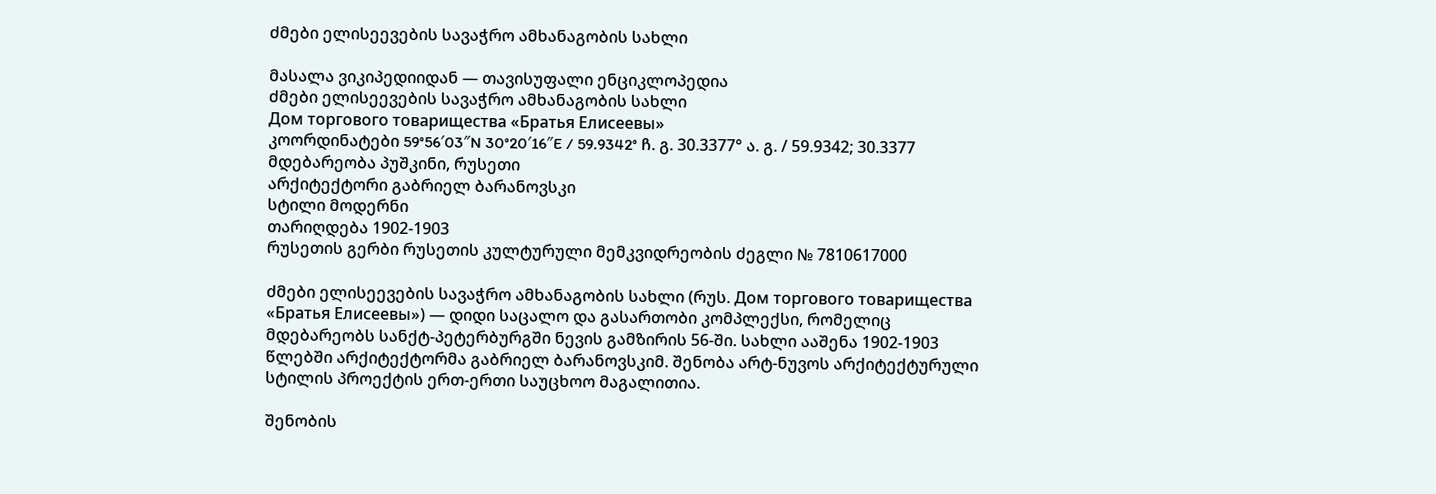ძმები ელისეევების სავაჭრო ამხანაგობის სახლი

მასალა ვიკიპედიიდან — თავისუფალი ენციკლოპედია
ძმები ელისეევების სავაჭრო ამხანაგობის სახლი
Дом торгового товарищества «Братья Елисеевы»
კოორდინატები 59°56′03″N 30°20′16″E / 59.9342° ჩ. გ. 30.3377° ა. გ. / 59.9342; 30.3377
მდებარეობა პუშკინი, რუსეთი
არქიტექტორი გაბრიელ ბარანოვსკი
სტილი მოდერნი
თარიღდება 1902-1903
რუსეთის გერბი რუსეთის კულტურული მემკვიდრეობის ძეგლი № 7810617000

ძმები ელისეევების სავაჭრო ამხანაგობის სახლი (რუს. Дом торгового товарищества «Братья Елисеевы») — დიდი საცალო და გასართობი კომპლექსი, რომელიც მდებარეობს სანქტ-პეტერბურგში ნევის გამზირის 56-ში. სახლი ააშენა 1902-1903 წლებში არქიტექტორმა გაბრიელ ბარანოვსკიმ. შენობა არტ-ნუვოს არქიტექტურული სტილის პროექტის ერთ-ერთი საუცხოო მაგალითია.

შენობის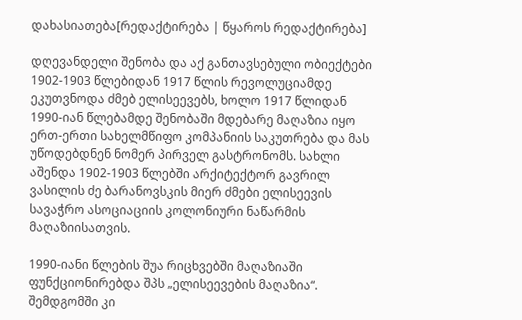დახასიათება[რედაქტირება | წყაროს რედაქტირება]

დღევანდელი შენობა და აქ განთავსებული ობიექტები 1902-1903 წლებიდან 1917 წლის რევოლუციამდე ეკუთვნოდა ძმებ ელისეევებს, ხოლო 1917 წლიდან 1990-იან წლებამდე შენობაში მდებარე მაღაზია იყო ერთ-ერთი სახელმწიფო კომპანიის საკუთრება და მას უწოდებდნენ ნომერ პირველ გასტრონომს. სახლი აშენდა 1902-1903 წლებში არქიტექტორ გავრილ ვასილის ძე ბარანოვსკის მიერ ძმები ელისეევის სავაჭრო ასოციაციის კოლონიური ნაწარმის მაღაზიისათვის.

1990-იანი წლების შუა რიცხვებში მაღაზიაში ფუნქციონირებდა შპს „ელისეევების მაღაზია“. შემდგომში კი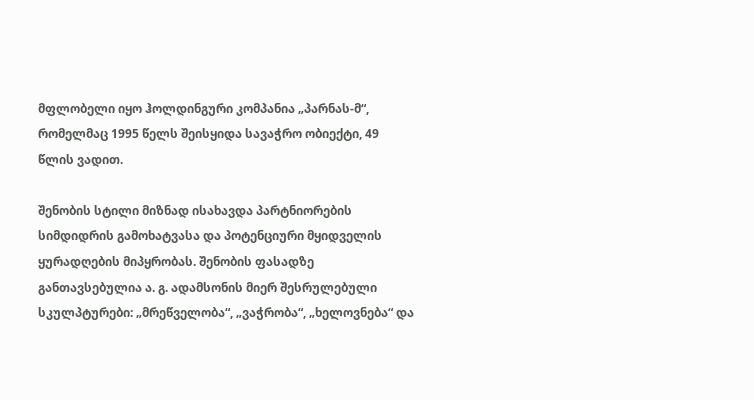მფლობელი იყო ჰოლდინგური კომპანია „პარნას-მ“, რომელმაც 1995 წელს შეისყიდა სავაჭრო ობიექტი, 49 წლის ვადით.

შენობის სტილი მიზნად ისახავდა პარტნიორების სიმდიდრის გამოხატვასა და პოტენციური მყიდველის ყურადღების მიპყრობას. შენობის ფასადზე განთავსებულია ა. გ. ადამსონის მიერ შესრულებული სკულპტურები: „მრეწველობა“, „ვაჭრობა“, „ხელოვნება“ და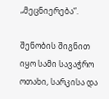„მეცნიერება“.

შენობის შიგნით იყო სამი სავაჭრო ოთახი, სარკისა და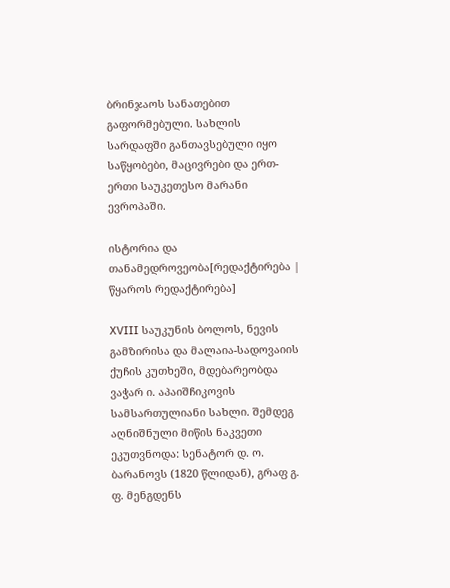ბრინჯაოს სანათებით გაფორმებული. სახლის სარდაფში განთავსებული იყო საწყობები, მაცივრები და ერთ-ერთი საუკეთესო მარანი ევროპაში.

ისტორია და თანამედროვეობა[რედაქტირება | წყაროს რედაქტირება]

XVIII საუკუნის ბოლოს, ნევის გამზირისა და მალაია-სადოვაიის ქუჩის კუთხეში, მდებარეობდა ვაჭარ ი. აპაიშჩიკოვის სამსართულიანი სახლი. შემდეგ აღნიშნული მიწის ნაკვეთი ეკუთვნოდა: სენატორ დ. ო. ბარანოვს (1820 წლიდან), გრაფ გ. ფ. მენგდენს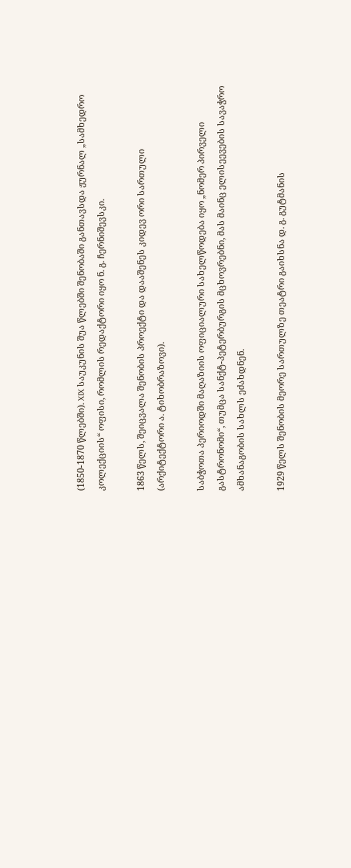(1850-1870 წლებში). XIX საუკუნის შუა წლებში შენობაში განთავსდა ჟურნალ „სამხედრო კოლექციის“ ოფისი, რომლის რედაქტორი იყო ნ. გ. ჩერნიშევსკი.

1863 წელს, შეიცვალა შენობის პროექტი და დააშენეს კიდევ ორი სართული (არქიტექტორი ა. ტიხობრაზოვი).

საბჭოთა პერიოდში მაღაზიის ოფიციალური სახელწოდება იყო „ნომერ პირველი გასტრონომი“, თუმცა სანქტ-პეტერბურგის მცხოვრებნი, მას მაინც ელისეევების სავაჭრო ამხანაგობის სახლს ეძახდნენ.

1929 წელს შენობის მეორე სართულზე თეატრი გაიხსნა დ. გ. გუტმანის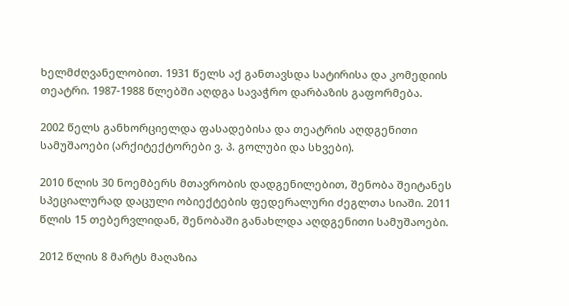ხელმძღვანელობით. 1931 წელს აქ განთავსდა სატირისა და კომედიის თეატრი. 1987-1988 წლებში აღდგა სავაჭრო დარბაზის გაფორმება.

2002 წელს განხორციელდა ფასადებისა და თეატრის აღდგენითი სამუშაოები (არქიტექტორები ვ. პ. გოლუბი და სხვები).

2010 წლის 30 ნოემბერს მთავრობის დადგენილებით, შენობა შეიტანეს სპეციალურად დაცული ობიექტების ფედერალური ძეგლთა სიაში. 2011 წლის 15 თებერვლიდან, შენობაში განახლდა აღდგენითი სამუშაოები.

2012 წლის 8 მარტს მაღაზია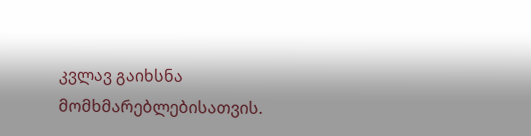კვლავ გაიხსნა მომხმარებლებისათვის.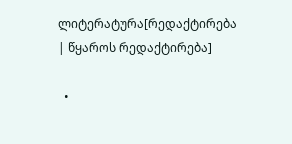ლიტერატურა[რედაქტირება | წყაროს რედაქტირება]

  •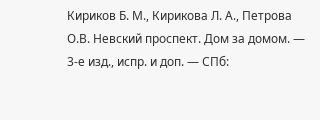Кириков Б. М., Кирикова Л. А., Петрова О.В. Невский проспект. Дом за домом. — 3-е изд., испр. и доп. — СПб: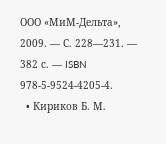ООО «МиМ-Дельта», 2009. — С. 228—231. — 382 с. — ISBN 978-5-9524-4205-4.
  • Кириков Б. М.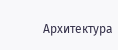Архитектура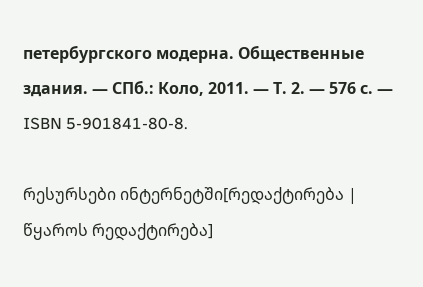петербургского модерна. Общественные здания. — СПб.: Коло, 2011. — Т. 2. — 576 с. — ISBN 5-901841-80-8.

რესურსები ინტერნეტში[რედაქტირება | წყაროს რედაქტირება]